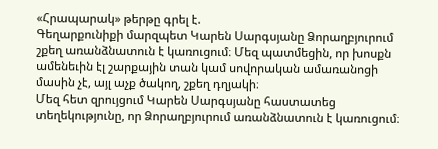«Հրապարակ» թերթը գրել է.
Գեղարքունիքի մարզպետ Կարեն Սարգսյանը Ձորաղբյուրում շքեղ առանձնատուն է կառուցում։ Մեզ պատմեցին, որ խոսքն ամենեւին էլ շարքային տան կամ սովորական ամառանոցի մասին չէ, այլ աչք ծակող, շքեղ դղյակի։
Մեզ հետ զրույցում Կարեն Սարգսյանը հաստատեց տեղեկությունը, որ Ձորաղբյուրում առանձնատուն է կառուցում։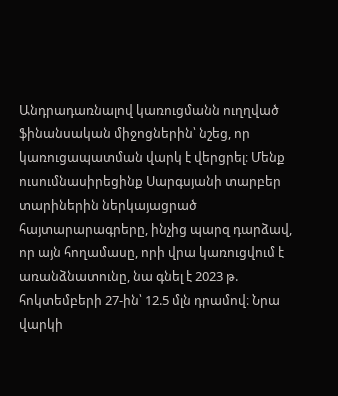Անդրադառնալով կառուցմանն ուղղված ֆինանսական միջոցներին՝ նշեց, որ կառուցապատման վարկ է վերցրել։ Մենք ուսումնասիրեցինք Սարգսյանի տարբեր տարիներին ներկայացրած հայտարարագրերը, ինչից պարզ դարձավ, որ այն հողամասը, որի վրա կառուցվում է առանձնատունը, նա գնել է 2023 թ. հոկտեմբերի 27-ին՝ 12.5 մլն դրամով։ Նրա վարկի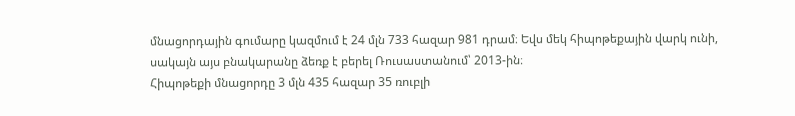մնացորդային գումարը կազմում է 24 մլն 733 հազար 981 դրամ։ Եվս մեկ հիպոթեքային վարկ ունի, սակայն այս բնակարանը ձեռք է բերել Ռուսաստանում՝ 2013-ին։
Հիպոթեքի մնացորդը 3 մլն 435 հազար 35 ռուբլի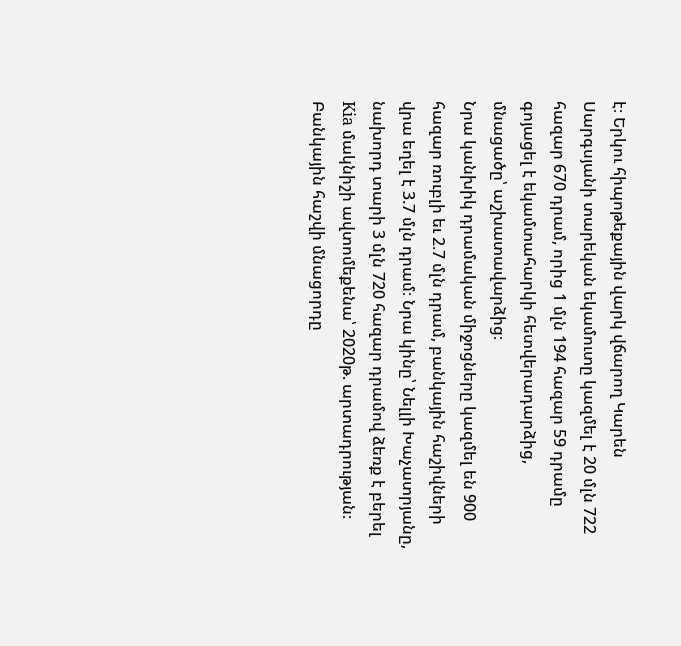է։ Երկու հիպոթեքային վարկ վճարող Կարեն Սարգսյանի տարեկան եկամուտը կազմել է 20 մլն 722 հազար 670 դրամ, որից 1 մլն 194 հազար 59 դրամը գոյացել է եկամտահարկի հետվերադարձից, մնացածը՝ աշխատավարձից։
Նրա կանխիկ դրամական միջոցները կազմել են 900 հազար ռուբլի եւ 2.7 մլն դրամ, բանկային հաշիվների վրա եղել է 3.7 մլն դրամ։ Նրա կինը՝ Նելլի Խաչատրյանը, նախորդ տարի 3 մլն 720 հազար դրամով ձեռք է բերել Kia մակնիշի ավտոմեքենա՝ 2020թ. արտադրության։ Բանկային հաշվի մնացորդը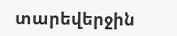տարեվերջին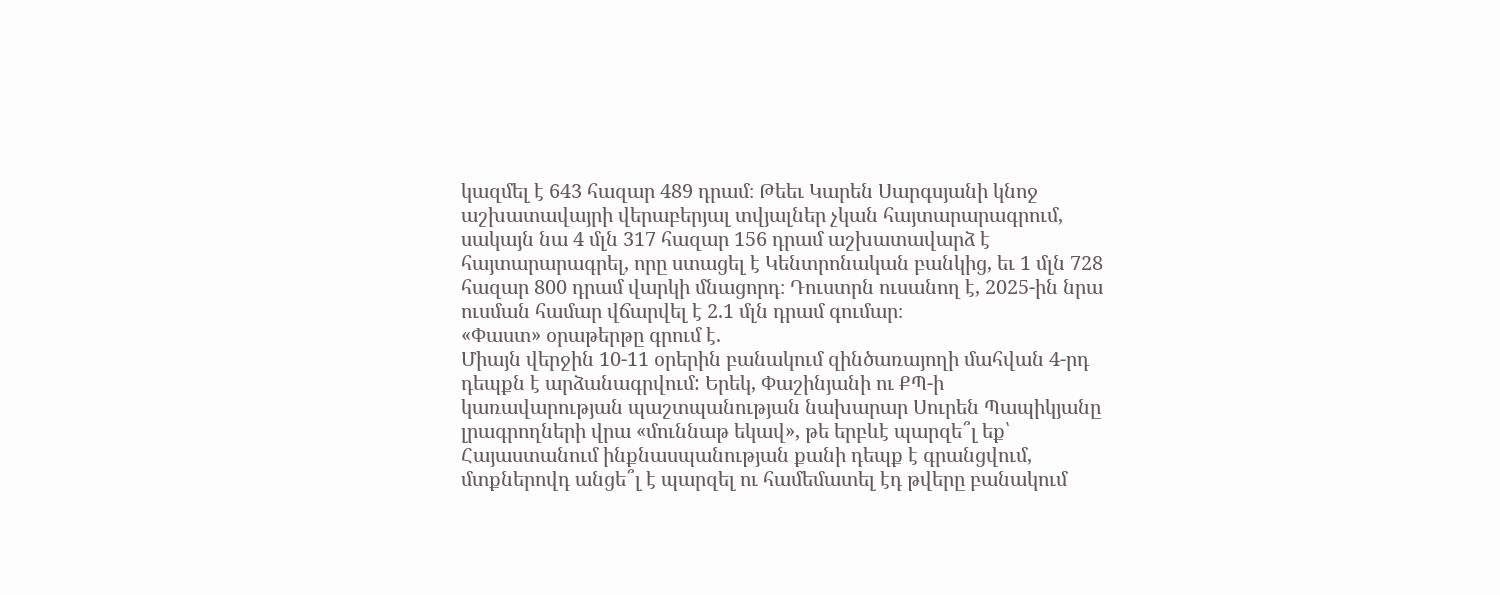կազմել է 643 հազար 489 դրամ։ Թեեւ Կարեն Սարգսյանի կնոջ աշխատավայրի վերաբերյալ տվյալներ չկան հայտարարագրում, սակայն նա 4 մլն 317 հազար 156 դրամ աշխատավարձ է հայտարարագրել, որը ստացել է Կենտրոնական բանկից, եւ 1 մլն 728 հազար 800 դրամ վարկի մնացորդ։ Դուստրն ուսանող է, 2025-ին նրա ուսման համար վճարվել է 2.1 մլն դրամ գումար։
«Փաստ» օրաթերթը գրում է.
Միայն վերջին 10-11 օրերին բանակում զինծառայողի մահվան 4-րդ դեպքն է արձանագրվում: Երեկ, Փաշինյանի ու ՔՊ-ի կառավարության պաշտպանության նախարար Սուրեն Պապիկյանը լրագրողների վրա «մուննաթ եկավ», թե երբևէ պարզե՞լ եք՝ Հայաստանում ինքնասպանության քանի դեպք է գրանցվում, մտքներովդ անցե՞լ է պարզել ու համեմատել էդ թվերը բանակում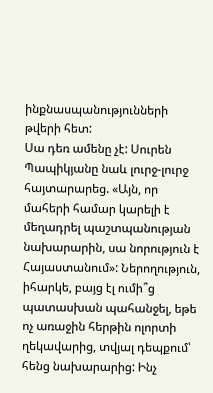ինքնասպանությունների թվերի հետ:
Սա դեռ ամենը չէ: Սուրեն Պապիկյանը նաև լուրջ-լուրջ հայտարարեց. «Այն, որ մահերի համար կարելի է մեղադրել պաշտպանության նախարարին, սա նորություն է Հայաստանում»: Ներողություն, իհարկե, բայց էլ ումի՞ց պատասխան պահանջել, եթե ոչ առաջին հերթին ոլորտի ղեկավարից, տվյալ դեպքում՝ հենց նախարարից: Ինչ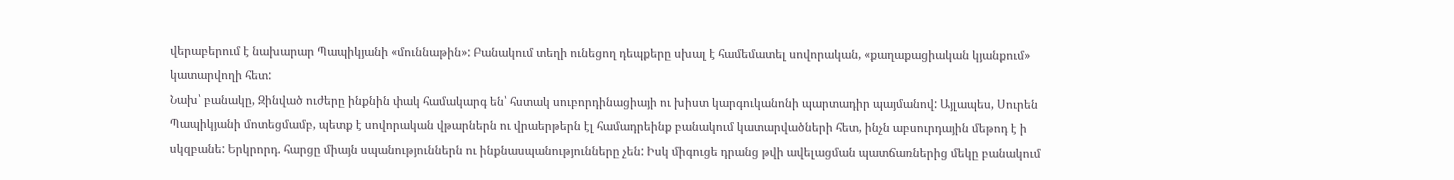վերաբերում է նախարար Պապիկյանի «մուննաթին»: Բանակում տեղի ունեցող դեպքերը սխալ է համեմատել սովորական, «քաղաքացիական կյանքում» կատարվողի հետ:
Նախ՝ բանակը, Զինված ուժերը ինքնին փակ համակարգ են՝ հստակ սուբորդինացիայի ու խիստ կարգուկանոնի պարտադիր պայմանով: Այլապես, Սուրեն Պապիկյանի մոտեցմամբ, պետք է սովորական վթարներն ու վրաերթերն էլ համադրեինք բանակում կատարվածների հետ, ինչն աբսուրդային մեթոդ է ի սկզբանե: Երկրորդ. հարցը միայն սպանություններն ու ինքնասպանությունները չեն: Իսկ միգուցե դրանց թվի ավելացման պատճառներից մեկը բանակում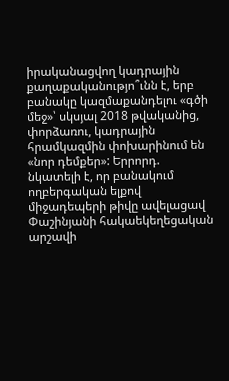իրականացվող կադրային քաղաքականությո՞ւնն է, երբ բանակը կազմաքանդելու «գծի մեջ»՝ սկսյալ 2018 թվականից, փորձառու, կադրային հրամկազմին փոխարինում են «նոր դեմքեր»: Երրորդ. նկատելի է, որ բանակում ողբերգական ելքով միջադեպերի թիվը ավելացավ Փաշինյանի հակաեկեղեցական արշավի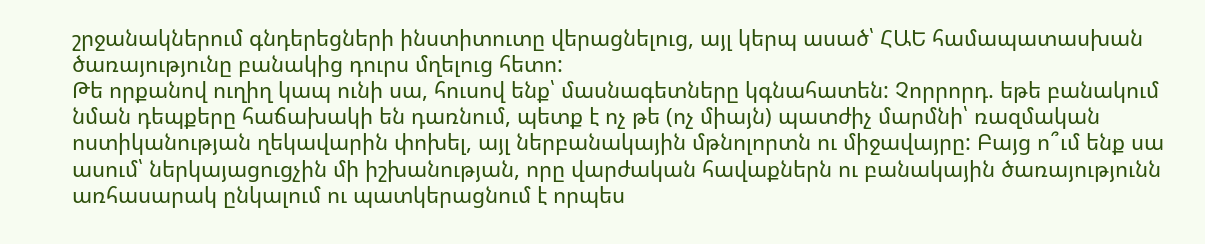շրջանակներում գնդերեցների ինստիտուտը վերացնելուց, այլ կերպ ասած՝ ՀԱԵ համապատասխան ծառայությունը բանակից դուրս մղելուց հետո:
Թե որքանով ուղիղ կապ ունի սա, հուսով ենք՝ մասնագետները կգնահատեն: Չորրորդ. եթե բանակում նման դեպքերը հաճախակի են դառնում, պետք է ոչ թե (ոչ միայն) պատժիչ մարմնի՝ ռազմական ոստիկանության ղեկավարին փոխել, այլ ներբանակային մթնոլորտն ու միջավայրը: Բայց ո՞ւմ ենք սա ասում՝ ներկայացուցչին մի իշխանության, որը վարժական հավաքներն ու բանակային ծառայությունն առհասարակ ընկալում ու պատկերացնում է որպես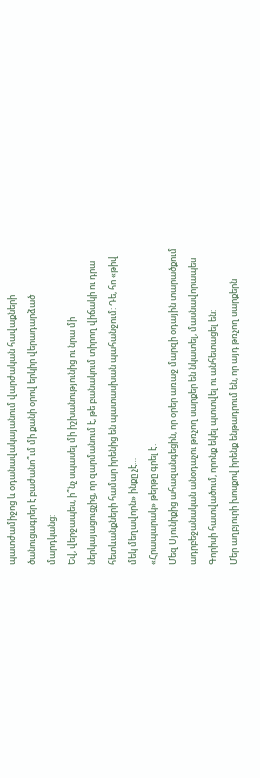պատժամիջոց և օդանավակայանում վարժական հավաքների ծանուցագրեր է բաժանո՞ւմ մի քանի օրով երկիր վերադարձած մարդկանց:
Եվ, վերջապես, ի՞նչ սպասել մի իշխանությունից ու նրա մի ներկայացուցչից, որ զարմանում է, թե բանակում տիրող վիճակի ու դրա հետևանքների համար իրենից են պատասխան պահանջում: Դե, հո «թիվ մեկ մեղավորն» ինքը չէ…
«Հրապարակ» թերթը գրել է․
Մեզ Սյունիքից ահազանգեցին, որ օրեր առաջ մարզի օդային տարածքում ադրբեջանական անօդաչու թռչող սարքեր են նկատել, մասնավորապես Գորիսի հատվածում, որոնք եկել պտտվել ու անհետացել են:
Մեր աղբյուրի խոսքով իրենք ենթադրում են, որ այդ թռչող սարքերն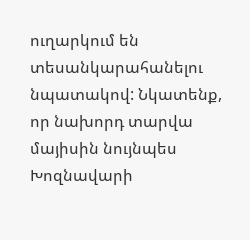ուղարկում են տեսանկարահանելու նպատակով: Նկատենք, որ նախորդ տարվա մայիսին նույնպես Խոզնավարի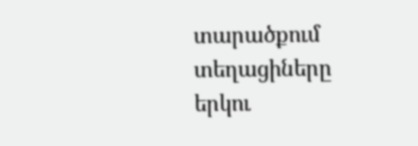տարածքում տեղացիները երկու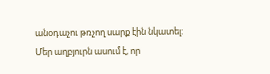անօդաչու թռչող սարք էին նկատել:
Մեր աղբյուրն ասում է, որ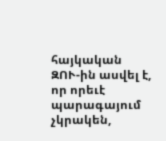հայկական ԶՈՒ-ին ասվել է, որ որեւէ պարագայում չկրակեն,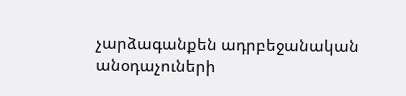չարձագանքեն ադրբեջանական անօդաչուների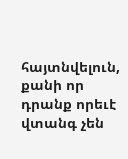հայտնվելուն, քանի որ դրանք որեւէ վտանգ չեն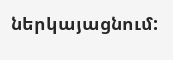ներկայացնում: